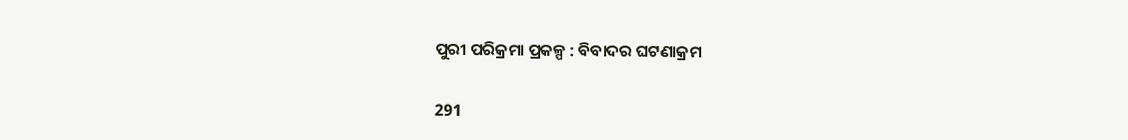ପୁରୀ ପରିକ୍ରମା ପ୍ରକଳ୍ପ : ବିବାଦର ଘଟଣାକ୍ରମ

291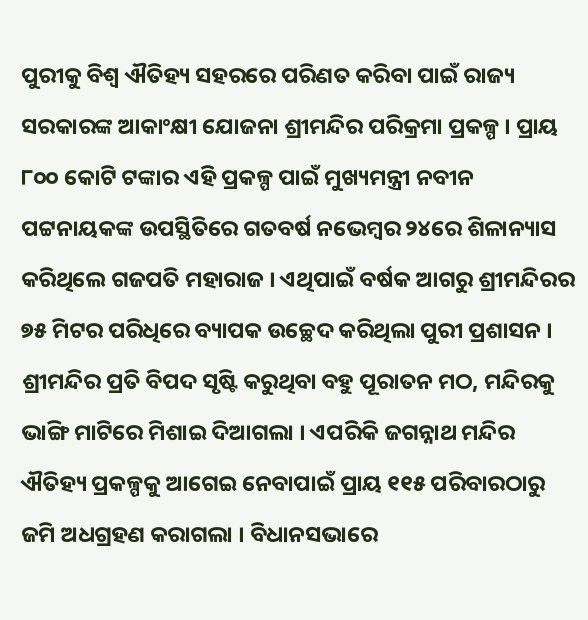ପୁରୀକୁ ବିଶ୍ୱ ଐତିହ୍ୟ ସହରରେ ପରିଣତ କରିବା ପାଇଁ ରାଜ୍ୟ ସରକାରଙ୍କ ଆକାଂକ୍ଷୀ ଯୋଜନା ଶ୍ରୀମନ୍ଦିର ପରିକ୍ରମା ପ୍ରକଳ୍ପ । ପ୍ରାୟ ୮୦୦ କୋଟି ଟଙ୍କାର ଏହି ପ୍ରକଳ୍ପ ପାଇଁ ମୁଖ୍ୟମନ୍ତ୍ରୀ ନବୀନ ପଟ୍ଟନାୟକଙ୍କ ଉପସ୍ଥିତିରେ ଗତବର୍ଷ ନଭେମ୍ବର ୨୪ରେ ଶିଳାନ୍ୟାସ କରିଥିଲେ ଗଜପତି ମହାରାଜ । ଏଥିପାଇଁ ବର୍ଷକ ଆଗରୁ ଶ୍ରୀମନ୍ଦିରର ୭୫ ମିଟର ପରିଧିରେ ବ୍ୟାପକ ଉଚ୍ଛେଦ କରିଥିଲା ପୁରୀ ପ୍ରଶାସନ । ଶ୍ରୀମନ୍ଦିର ପ୍ରତି ବିପଦ ସୃଷ୍ଟି କରୁଥିବା ବହୁ ପୂରାତନ ମଠ, ମନ୍ଦିରକୁ ଭାଙ୍ଗି ମାଟିରେ ମିଶାଇ ଦିଆଗଲା । ଏପରିକି ଜଗନ୍ନାଥ ମନ୍ଦିର ଐତିହ୍ୟ ପ୍ରକଳ୍ପକୁ ଆଗେଇ ନେବାପାଇଁ ପ୍ରାୟ ୧୧୫ ପରିବାରଠାରୁ ଜମି ଅଧଗ୍ରହଣ କରାଗଲା । ବିଧାନସଭାରେ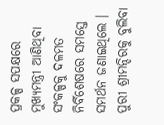ପ୍ରକଳ୍ପ ସପକ୍ଷରେ ମୁଖ୍ୟମନ୍ତ୍ରୀ ଆଣିଥିବା ସଂକଳ୍ପକୁ ଦଳମତ ନିର୍ବିଶେଷରେ ସମସ୍ତେ ସମର୍ଥନ ଜଣାଇଥିଲେ । ପୁରୀ ଶ୍ରୀମନ୍ଦିରକୁ ବୁଲିବା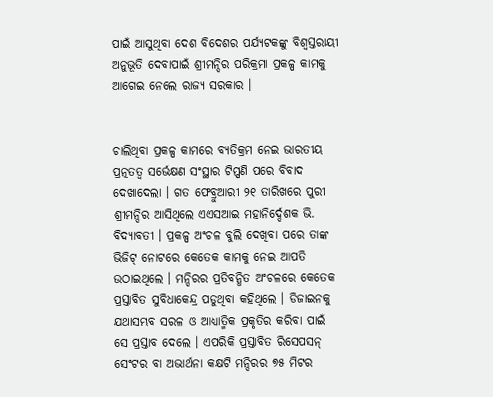ପାଇଁ ଆସୁଥିବା ଦେଶ ବିଦେଶର ପର୍ଯ୍ୟଟକଙ୍କୁ ବିଶ୍ୱସ୍ତରାୟୀ ଅନୁଭୂତି ଦେବାପାଇଁ ଶ୍ରୀମନ୍ଦିର ପରିକ୍ରମା ପ୍ରକଳ୍ପ କାମକୁ ଆଗେଇ ନେଲେ ରାଜ୍ୟ ସରକାର ।


ଚାଲିଥିବା ପ୍ରକଳ୍ପ କାମରେ ବ୍ୟତିକ୍ରମ ନେଇ ଭାରତୀୟ ପ୍ରତ୍ନତତ୍ୱ ସର୍ଭେକ୍ଷଣ ସଂସ୍ଥାର ଟିପ୍ପଣି ପରେ ବିବାଦ ଦେଖାଦେଲା । ଗତ ଫେବ୍ରୁଆରୀ ୨୧ ତାରିଖରେ ପୁରୀ ଶ୍ରୀମନ୍ଦିର ଆସିଥିଲେ ଏଏସଆଇ ମହାନିର୍ଦ୍ଦେଶକ ଭି. ବିଦ୍ୟାବତୀ । ପ୍ରକଳ୍ପ ଅଂଚଳ ବୁଲି ଦେଖିବା ପରେ ତାଙ୍କ ଭିଜିଟ୍ ନୋଟରେ କେତେକ କାମକୁ ନେଇ ଆପତି ଉଠାଇଥିଲେ । ମନ୍ଦିରର ପ୍ରତିବନ୍ଧିତ ଅଂଚଳରେ କେତେକ ପ୍ରସ୍ତାବିତ ସୁବିଧାକେନ୍ଦ୍ର ପଡୁଥିବା କହିଥିଲେ । ଡିଜାଇନକୁ ଯଥାସମ୍ଭବ ସରଳ ଓ ଆଧ୍ୟାତ୍ମିକ ପ୍ରକୃତିର କରିବା ପାଇଁ ସେ ପ୍ରସ୍ତାବ ଦେଲେ । ଏପରିକି ପ୍ରସ୍ତାବିତ ରିସେପସନ୍ ସେଂଟର ବା ଅଭାର୍ଥନା କକ୍ଷଟି ମନ୍ଦିରର ୭୫ ମିଟର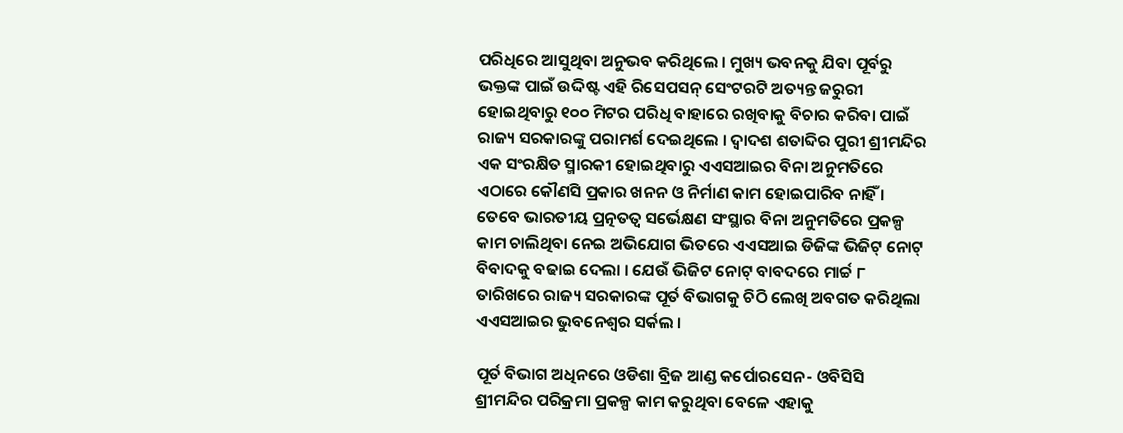ପରିଧିରେ ଆସୁଥିବା ଅନୁଭବ କରିଥିଲେ । ମୁଖ୍ୟ ଭବନକୁ ଯିବା ପୂର୍ବରୁ ଭକ୍ତଙ୍କ ପାଇଁ ଉଦ୍ଦିଷ୍ଟ ଏହି ରିସେପସନ୍ ସେଂଟରଟି ଅତ୍ୟନ୍ତ ଜରୁରୀ ହୋଇଥିବାରୁ ୧୦୦ ମିଟର ପରିଧି ବାହାରେ ରଖିବାକୁ ବିଚାର କରିବା ପାଇଁ ରାଜ୍ୟ ସରକାରଙ୍କୁ ପରାମର୍ଶ ଦେଇଥିଲେ । ଦ୍ୱାଦଶ ଶତାବ୍ଦିର ପୁରୀ ଶ୍ରୀମନ୍ଦିର ଏକ ସଂରକ୍ଷିତ ସ୍ମାରକୀ ହୋଇଥିବାରୁ ଏଏସଆଇର ବିନା ଅନୁମତିରେ ଏଠାରେ କୌଣସି ପ୍ରକାର ଖନନ ଓ ନିର୍ମାଣ କାମ ହୋଇପାରିବ ନାହିଁ । ତେବେ ଭାରତୀୟ ପ୍ରତ୍ନତତ୍ୱ ସର୍ଭେକ୍ଷଣ ସଂସ୍ଥାର ବିନା ଅନୁମତିରେ ପ୍ରକଳ୍ପ କାମ ଚାଲିଥିବା ନେଇ ଅଭିଯୋଗ ଭିତରେ ଏଏସଆଇ ଡିଜିଙ୍କ ଭିଜିଟ୍ ନୋଟ୍ ବିବାଦକୁ ବଢାଇ ଦେଲା । ଯେଉଁ ଭିଜିଟ ନୋଟ୍ ବାବଦରେ ମାର୍ଚ୍ଚ ୮ ତାରିଖରେ ରାଜ୍ୟ ସରକାରଙ୍କ ପୂର୍ତ ବିଭାଗକୁ ଚିଠି ଲେଖି ଅବଗତ କରିଥିଲା ଏଏସଆଇର ଭୁବନେଶ୍ୱର ସର୍କଲ ।

ପୂର୍ତ ବିଭାଗ ଅଧିନରେ ଓଡିଶା ବ୍ରିଜ ଆଣ୍ଡ କର୍ପୋରସେନ- ଓବିସିସି ଶ୍ରୀମନ୍ଦିର ପରିକ୍ରମା ପ୍ରକଳ୍ପ କାମ କରୁଥିବା ବେଳେ ଏହାକୁ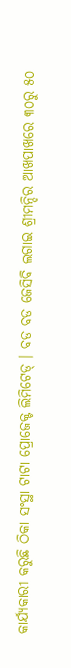କାର୍ଯ୍ୟକାରୀ କରୁଛି ଠିକା ସଂସ୍ଥା ଟାଟା ପ୍ରୋଜେକ୍ଟ ଲିମିଟେଡ୍ । ବଡ ବଡ ଜେସିବି ଲଗାଇ ଶ୍ରୀମନ୍ଦିର ଆଖପାଖରେ ୩୦ରୁ ୫୦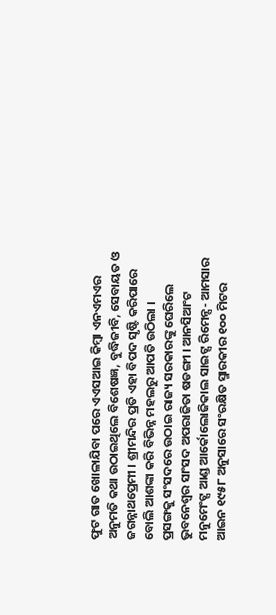ଫୁଟ ଗାତ ଖୋଳାଯିବା ପରେ ଏଏସଆଇ କିମ୍ବା ଏନଏମଏର ଅନୁମତି କଥା ଉଠାଇଥିଲେ ବିଶେଷଜ୍ଞ, ବୁଦ୍ଧିଜୀବି, ସେବାୟତ ଓ ଜଗନ୍ନାଥପ୍ରେମୀ । ଶ୍ରୀମନ୍ଦିର ପ୍ରତି ଏହା ବିପଦ ସୃଷ୍ଟି କରିପାରେ ବୋଲି ଆଶଙ୍କା କରି ବିଭିନ୍ନ ମହଲରୁ ଆପତି ଉଠିଲା ।
ପ୍ରସଙ୍ଗକୁ ସଂସଦରେ ଉଠାଇ ରାଜ୍ୟ ସରକାରଙ୍କୁ ଘେରିଲେ ଭୁବନେଶ୍ୱର ସାଂସଦ ଅପରାଜିତା ଷଡଙ୍ଗୀ । ଆନସିଆଂଟ ମନୁମେଂଟ୍ସ ଆଣ୍ଡ ଆର୍କୋଲୋଜିକାଲ ସାଇଟ୍ସ ରିମେନ୍ସ- ଆମସାର ଆଇନ ୧୯୫୮ ଅନୁସାରେ ସଂରକ୍ଷିତ ସ୍ମାରକୀର ୧୦୦ ମିଟର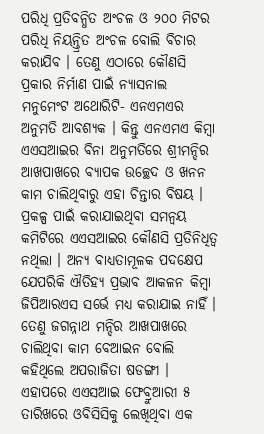ପରିଧି ପ୍ରତିବନ୍ଧିତ ଅଂଚଳ ଓ ୨୦୦ ମିଟର ପରିଧି ନିୟନ୍ତ୍ରିତ ଅଂଚଳ ବୋଲି ବିଚାର କରାଯିବ । ତେଣୁ ଏଠାରେ କୌଣସି ପ୍ରକାର ନିର୍ମାଣ ପାଇଁ ନ୍ୟାସନାଲ ମନୁମେଂଟ ଅଥୋରିଟି- ଏନଏମଏର ଅନୁମତି ଆବଶ୍ୟକ । କିନ୍ତୁ ଏନଏମଏ କିମ୍ବା ଏଏସଆଇର ବିନା ଅନୁମତିରେ ଶ୍ରୀମନ୍ଦିର ଆଖପାଖରେ ବ୍ୟାପକ ଉଚ୍ଛେଦ ଓ ଖନନ କାମ ଚାଲିଥିବାରୁ ଏହା ଚିନ୍ତାର ବିଷୟ । ପ୍ରକଳ୍ପ ପାଇଁ କରାଯାଇଥିବା ସମନ୍ୱୟ କମିଟିରେ ଏଏସଆଇର କୌଣସି ପ୍ରତିନିଧିତ୍ୱ ନଥିଲା । ଅନ୍ୟ ବାଧ୍ୟତାମୂଳକ ପଦକ୍ଷେପ ଯେପରିକି ଐତିହ୍ୟ ପ୍ରଭାବ ଆକଳନ କିମ୍ବା ଜିପିଆରଏସ ସର୍ଭେ ମଧ୍ୟ କରାଯାଇ ନାହିଁ । ତେଣୁ ଜଗନ୍ନାଥ ମନ୍ଦିର ଆଖପାଖରେ ଚାଲିଥିବା କାମ ବେଆଇନ ବୋଲି କହିଥିଲେ ଅପରାଜିତା ଷଡଙ୍ଗୀ ।
ଏହାପରେ ଏଏସଆଇ ଫେବ୍ରୁଆରୀ ୫ ତାରିଖରେ ଓବିସିସିକୁ ଲେଖିଥିବା ଏକ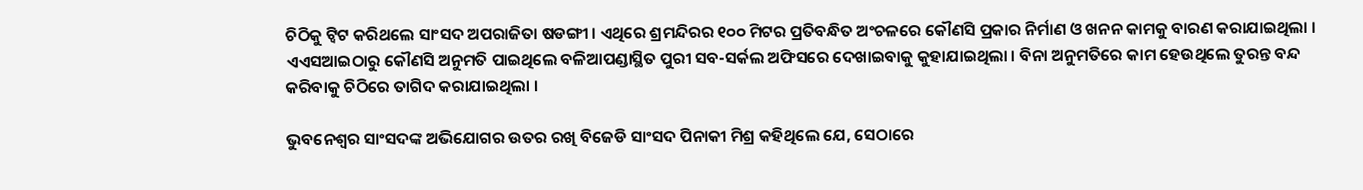ଚିଠିକୁ ଟ୍ୱିଟ କରିଥଲେ ସାଂସଦ ଅପରାଜିତା ଷଡଙ୍ଗୀ । ଏଥିରେ ଶ୍ରମନ୍ଦିରର ୧୦୦ ମିଟର ପ୍ରତିବନ୍ଧିତ ଅଂଚଳରେ କୌଣସି ପ୍ରକାର ନିର୍ମାଣ ଓ ଖନନ କାମକୁ ବାରଣ କରାଯାଇଥିଲା । ଏଏସଆଇଠାରୁ କୌଣସି ଅନୁମତି ପାଇଥିଲେ ବଳିଆପଣ୍ଡାସ୍ଥିତ ପୁରୀ ସବ-ସର୍କଲ ଅଫିସରେ ଦେଖାଇବାକୁ କୁହାଯାଇଥିଲା । ବିନା ଅନୁମତିରେ କାମ ହେଉଥିଲେ ତୁରନ୍ତ ବନ୍ଦ କରିବାକୁ ଚିଠିରେ ତାଗିଦ କରାଯାଇଥିଲା ।

ଭୁବନେଶ୍ୱର ସାଂସଦଙ୍କ ଅଭିଯୋଗର ଉତର ରଖି ବିଜେଡି ସାଂସଦ ପିନାକୀ ମିଶ୍ର କହିଥିଲେ ଯେ, ସେଠାରେ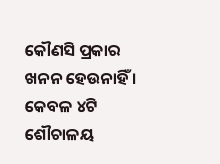କୌଣସି ପ୍ରକାର ଖନନ ହେଉନାହିଁ । କେବଳ ୪ଟି ଶୌଚାଳୟ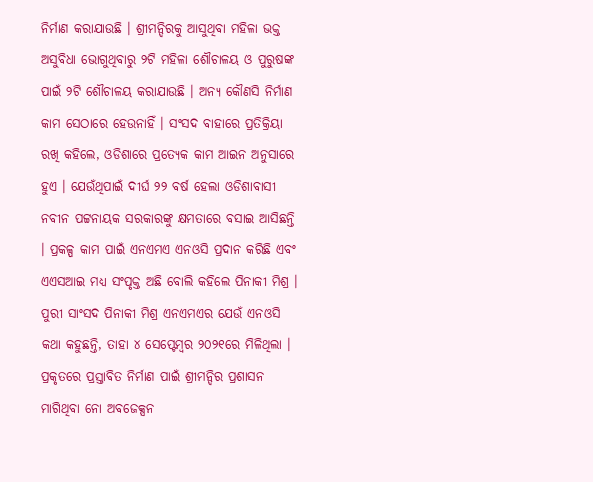ନିର୍ମାଣ କରାଯାଉଛି । ଶ୍ରୀମନ୍ଦିରକୁ ଆସୁଥିବା ମହିଳା ଭକ୍ତ ଅସୁବିଧା ଭୋଗୁଥିବାରୁ ୨ଟି ମହିଳା ଶୌଚାଳୟ ଓ ପୁରୁଷଙ୍କ ପାଇଁ ୨ଟି ଶୌଚାଳୟ କରାଯାଉଛି । ଅନ୍ୟ କୌଣସି ନିର୍ମାଣ କାମ ସେଠାରେ ହେଉନାହିଁ । ସଂସଦ ବାହାରେ ପ୍ରତିକ୍ରିୟା ରଖି କହିଲେ, ଓଡିଶାରେ ପ୍ରତ୍ୟେକ କାମ ଆଇନ ଅନୁସାରେ ହୁଏ । ଯେଉଁଥିପାଇଁ ଦୀର୍ଘ ୨୨ ବର୍ଷ ହେଲା ଓଡିଶାବାସୀ ନବୀନ ପଟ୍ଟନାୟକ ସରକାରଙ୍କୁ କ୍ଷମତାରେ ବସାଇ ଆସିଛନ୍ତି । ପ୍ରକଳ୍ପ କାମ ପାଇଁ ଏନଏମଏ ଏନଓସି ପ୍ରଦାନ କରିଛି ଏବଂ ଏଏସଆଇ ମଧ୍ୟ ସଂପୃକ୍ତ ଅଛି ବୋଲି କହିଲେ ପିନାକୀ ମିଶ୍ର ।
ପୁରୀ ସାଂସଦ ପିନାକୀ ମିଶ୍ର ଏନଏମଏର ଯେଉଁ ଏନଓସି କଥା କହୁଛନ୍ତି, ତାହା ୪ ସେପ୍ଟେମ୍ବର ୨୦୨୧ରେ ମିଳିଥିଲା । ପ୍ରକୃତରେ ପ୍ରସ୍ତାବିତ ନିର୍ମାଣ ପାଇଁ ଶ୍ରୀମନ୍ଦିର ପ୍ରଶାସନ ମାଗିଥିବା ନୋ ଅବଜେକ୍ସନ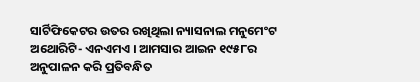ସାର୍ଟିଫିକେଟର ଉତର ରଖିଥିଲା ନ୍ୟାସନାଲ ମନୁମେଂଟ ଅଥୋରିଟି- ଏନଏମଏ । ଆମସାର ଆଇନ ୧୯୫୮ର ଅନୁପାଳନ କରି ପ୍ରତିବନ୍ଧିତ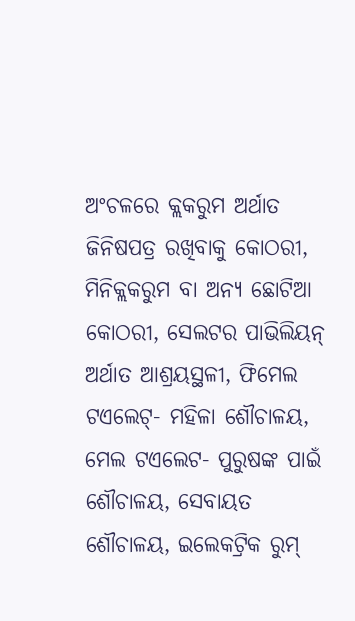ଅଂଚଳରେ କ୍ଲକରୁମ ଅର୍ଥାତ ଜିନିଷପତ୍ର ରଖିବାକୁ କୋଠରୀ, ମିନିକ୍ଲକରୁମ ବା ଅନ୍ୟ ଛୋଟିଆ କୋଠରୀ, ସେଲଟର ପାଭିଲିୟନ୍ ଅର୍ଥାତ ଆଶ୍ରୟସ୍ଥଳୀ, ଫିମେଲ ଟଏଲେଟ୍- ମହିଳା ଶୌଚାଳୟ, ମେଲ ଟଏଲେଟ- ପୁରୁଷଙ୍କ ପାଇଁ ଶୌଚାଳୟ, ସେବାୟତ ଶୌଚାଳୟ, ଇଲେକଟ୍ରିକ ରୁମ୍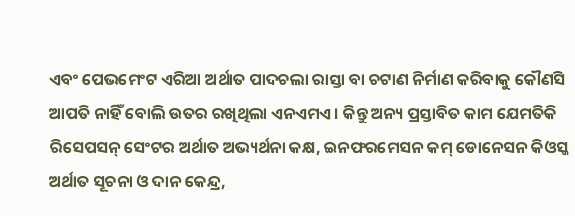ଏବଂ ପେଭମେଂଟ ଏରିଆ ଅର୍ଥାତ ପାଦଚଲା ରାସ୍ତା ବା ଚଟାଣ ନିର୍ମାଣ କରିବାକୁ କୌଣସି ଆପତି ନାହିଁ ବୋଲି ଉତର ରଖିଥିଲା ଏନଏମଏ । କିନ୍ତୁ ଅନ୍ୟ ପ୍ରସ୍ତାବିତ କାମ ଯେମତିକି ରିସେପସନ୍ ସେଂଟର ଅର୍ଥାତ ଅଭ୍ୟର୍ଥନା କକ୍ଷ, ଇନଫରମେସନ କମ୍ ଡୋନେସନ କିଓସ୍କ ଅର୍ଥାତ ସୂଚନା ଓ ଦାନ କେନ୍ଦ୍ର,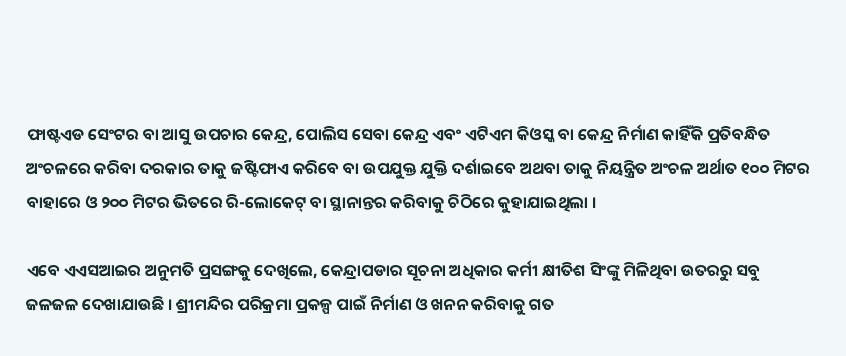ଫାଷ୍ଟଏଡ ସେଂଟର ବା ଆସୁ ଉପଚାର କେନ୍ଦ୍ର, ପୋଲିସ ସେବା କେନ୍ଦ୍ର ଏବଂ ଏଟିଏମ କିଓସ୍କ ବା କେନ୍ଦ୍ର ନିର୍ମାଣ କାହିଁକି ପ୍ରତିବନ୍ଧିତ ଅଂଚଳରେ କରିବା ଦରକାର ତାକୁ ଜଷ୍ଟିଫାଏ କରିବେ ବା ଉପଯୁକ୍ତ ଯୁକ୍ତି ଦର୍ଶାଇବେ ଅଥବା ତାକୁ ନିୟନ୍ତ୍ରିତ ଅଂଚଳ ଅର୍ଥାତ ୧୦୦ ମିଟର ବାହାରେ ଓ ୨୦୦ ମିଟର ଭିତରେ ରି-ଲୋକେଟ୍ ବା ସ୍ଥାନାନ୍ତର କରିବାକୁ ଚିଠିରେ କୁହାଯାଇଥିଲା ।

ଏବେ ଏଏସଆଇର ଅନୁମତି ପ୍ରସଙ୍ଗକୁ ଦେଖିଲେ, କେନ୍ଦ୍ରାପଡାର ସୂଚନା ଅଧିକାର କର୍ମୀ କ୍ଷୀତିଶ ସିଂଙ୍କୁ ମିଳିଥିବା ଉତରରୁ ସବୁ ଜଳଜଳ ଦେଖାଯାଉଛି । ଶ୍ରୀମନ୍ଦିର ପରିକ୍ରମା ପ୍ରକଳ୍ପ ପାଇଁ ନିର୍ମାଣ ଓ ଖନନ କରିବାକୁ ଗତ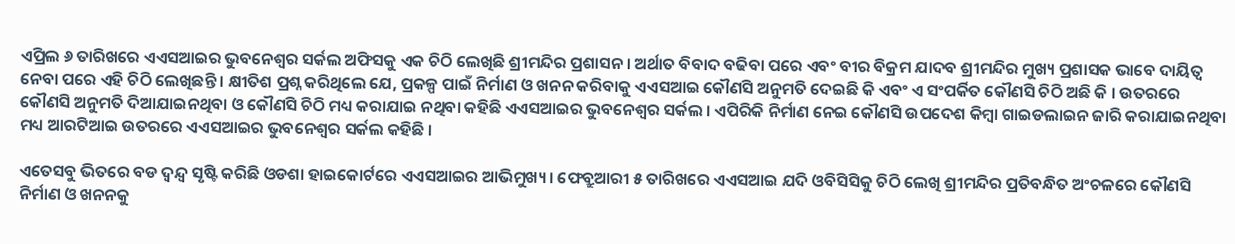ଏପ୍ରିଲ ୬ ତାରିଖରେ ଏଏସଆଇର ଭୁବନେଶ୍ୱର ସର୍କଲ ଅଫିସକୁ ଏକ ଚିଠି ଲେଖିଛି ଶ୍ରୀମନ୍ଦିର ପ୍ରଶାସନ । ଅର୍ଥାତ ବିବାଦ ବଢିବା ପରେ ଏବଂ ବୀର ବିକ୍ରମ ଯାଦବ ଶ୍ରୀମନ୍ଦିର ମୁଖ୍ୟ ପ୍ରଶାସକ ଭାବେ ଦାୟିତ୍ୱ ନେବା ପରେ ଏହି ଚିଠି ଲେଖିଛନ୍ତି । କ୍ଷୀତିଶ ପ୍ରଶ୍ନ କରିଥିଲେ ଯେ, ପ୍ରକଳ୍ପ ପାଇଁ ନିର୍ମାଣ ଓ ଖନନ କରିବାକୁ ଏଏସଆଇ କୌଣସି ଅନୁମତି ଦେଇଛି କି ଏବଂ ଏ ସଂପର୍କିତ କୌଣସି ଚିଠି ଅଛି କି । ଉତରରେ କୌଣସି ଅନୁମତି ଦିଆଯାଇନଥିବା ଓ କୌଣସି ଚିଠି ମଧ୍ୟ କରାଯାଇ ନଥିବା କହିଛି ଏଏସଆଇର ଭୁବନେଶ୍ୱର ସର୍କଲ । ଏପିରିକି ନିର୍ମାଣ ନେଇ କୌଣସି ଉପଦେଶ କିମ୍ବା ଗାଇଡଲାଇନ ଜାରି କରାଯାଇନଥିବା ମଧ୍ୟ ଆରଟିଆଇ ଉତରରେ ଏଏସଆଇର ଭୁବନେଶ୍ୱର ସର୍କଲ କହିଛି ।

ଏତେସବୁ ଭିତରେ ବଡ ଦ୍ୱନ୍ଦ୍ୱ ସୃଷ୍ଟି କରିଛି ଓଡଶା ହାଇକୋର୍ଟରେ ଏଏସଆଇର ଆଭିମୁଖ୍ୟ । ଫେବ୍ରୁଆରୀ ୫ ତାରିଖରେ ଏଏସଆଇ ଯଦି ଓବିସିସିକୁ ଚିଠି ଲେଖି ଶ୍ରୀମନ୍ଦିର ପ୍ରତିବନ୍ଧିତ ଅଂଚଳରେ କୌଣସି ନିର୍ମାଣ ଓ ଖନନକୁ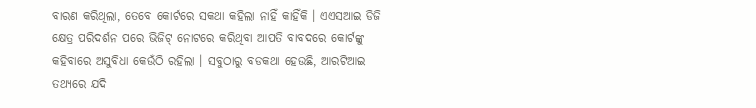ବାରଣ କରିଥିଲା, ତେବେ କୋର୍ଟରେ ସକଥା କହିଲା ନାହିଁ କାହିଁକି । ଏଏସଆଇ ଡିଜି କ୍ଷେତ୍ର ପରିଦର୍ଶନ ପରେ ଭିଜିଟ୍ ନୋଟରେ କରିଥିବା ଆପତି ବାବଦରେ କୋର୍ଟଙ୍କୁ କହିବାରେ ଅସୁବିଧା କେଉଁଠି ରହିଲା । ସବୁଠାରୁ ବଡକଥା ହେଉଛି, ଆରଟିଆଇ ତଥ୍ୟରେ ଯଦି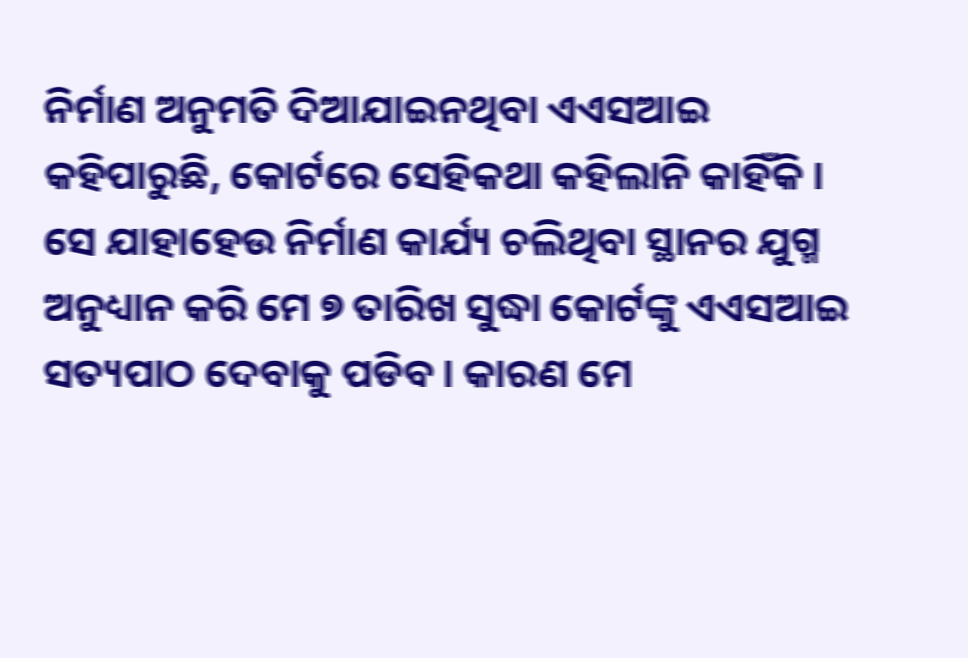ନିର୍ମାଣ ଅନୁମତି ଦିଆଯାଇନଥିବା ଏଏସଆଇ କହିପାରୁଛି, କୋର୍ଟରେ ସେହିକଥା କହିଲାନି କାହିଁକି । ସେ ଯାହାହେଉ ନିର୍ମାଣ କାର୍ଯ୍ୟ ଚଲିଥିବା ସ୍ଥାନର ଯୁଗ୍ମ ଅନୁଧ୍ୟାନ କରି ମେ ୭ ତାରିଖ ସୁଦ୍ଧା କୋର୍ଟଙ୍କୁ ଏଏସଆଇ ସତ୍ୟପାଠ ଦେବାକୁ ପଡିବ । କାରଣ ମେ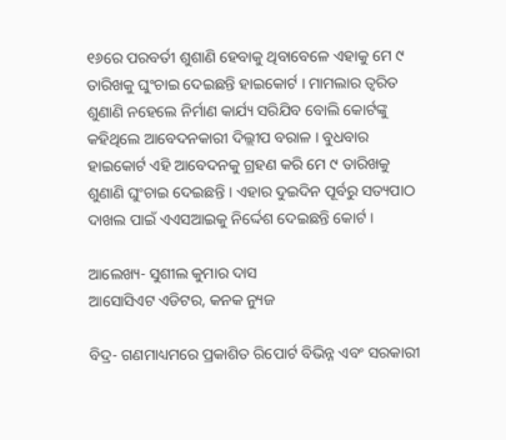୧୬ରେ ପରବର୍ତୀ ଶୁଶାଣି ହେବାକୁ ଥିବାବେଳେ ଏହାକୁ ମେ ୯ ତାରିଖକୁ ଘୁଂଚାଇ ଦେଇଛନ୍ତି ହାଇକୋର୍ଟ । ମାମଲାର ତ୍ୱରିତ ଶୁଣାଣି ନହେଲେ ନିର୍ମାଣ କାର୍ଯ୍ୟ ସରିଯିବ ବୋଲି କୋର୍ଟଙ୍କୁ କହିଥିଲେ ଆବେଦନକାରୀ ଦିଲ୍ଲୀପ ବରାଳ । ବୁଧବାର ହାଇକୋର୍ଟ ଏହି ଆବେଦନକୁ ଗ୍ରହଣ କରି ମେ ୯ ତାରିଖକୁ ଶୁଣାଣି ଘୁଂଚାଇ ଦେଇଛନ୍ତି । ଏହାର ଦୁଇଦିନ ପୂର୍ବରୁ ସତ୍ୟପାଠ ଦାଖଲ ପାଇଁ ଏଏସଆଇକୁ ନିର୍ଦ୍ଦେଶ ଦେଇଛନ୍ତି କୋର୍ଟ ।

ଆଲେଖ୍ୟ- ସୁଶୀଲ କୁମାର ଦାସ
ଆସୋସିଏଟ ଏଡିଟର, କନକ ନ୍ୟୁଜ

ବିଦ୍ର- ଗଣମାଧ୍ୟମରେ ପ୍ରକାଶିତ ରିପୋର୍ଟ ବିଭିନ୍ନ ଏବଂ ସରକାରୀ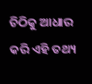ଚିଠିକୁ ଆଧାର କରି ଏହି ତଥ୍ୟ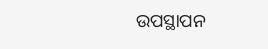ଉପସ୍ଥାପନ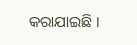କରାଯାଇଛି ।